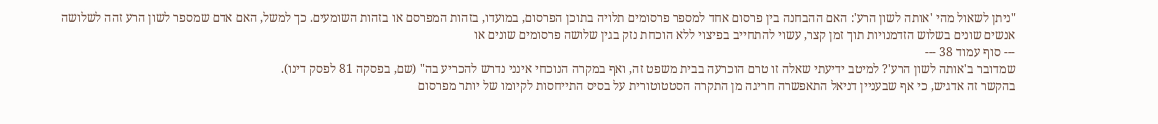"ניתן לשאול מהי 'אותה לשון הרע': האם ההבחנה בין פרסום אחד למספר פרסומים תלויה בתוכן הפרסום, במועדו, בזהות המפרסם או בזהות השומעים. כך למשל, האם אדם שמספר לשון הרע זהה לשלושה אנשים שונים בשלוש הזדמנויות תוך זמן קצר, עשוי להתחייב בפיצוי ללא הוכחת נזק בגין שלושה פרסומים שונים או
--- סוף עמוד 38 ---
שמדובר ב'אותה לשון הרע'? למיטב ידיעתי שאלה זו טרם הוכרעה בבית משפט זה, ואף במקרה הנוכחי אינני נדרש להכריע בה" (שם, בפסקה 81 לפסק דינו).
בהקשר זה אדגיש, כי אף שבעניין דניאל התאפשרה חריגה מן התקרה הסטטוטורית על בסיס התייחסות לקיומו של יותר מפרסום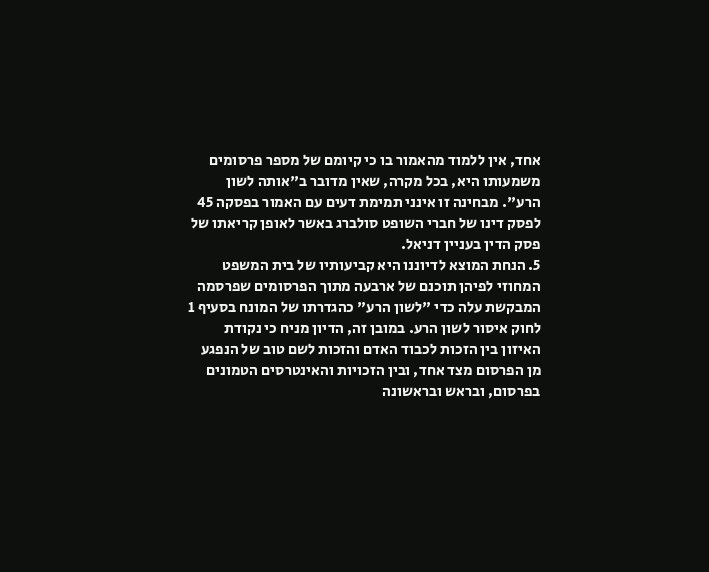אחד, אין ללמוד מהאמור בו כי קיומם של מספר פרסומים משמעותו היא, בכל מקרה, שאין מדובר ב"אותה לשון הרע". מבחינה זו אינני תמימת דעים עם האמור בפסקה 45 לפסק דינו של חברי השופט סולברג באשר לאופן קריאתו של פסק הדין בעניין דניאל.
5. הנחת המוצא לדיוננו היא קביעותיו של בית המשפט המחוזי לפיהן תוכנם של ארבעה מתוך הפרסומים שפרסמה המבקשת עלה כדי "לשון הרע" כהגדרתו של המונח בסעיף 1 לחוק איסור לשון הרע. במובן זה, הדיון מניח כי נקודת האיזון בין הזכות לכבוד האדם והזכות לשם טוב של הנפגע מן הפרסום מצד אחד, ובין הזכויות והאינטרסים הטמונים בפרסום, ובראש ובראשונה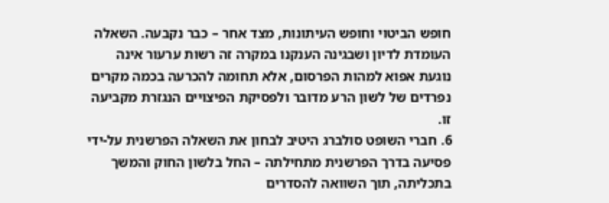חופש הביטוי וחופש העיתונות, מצד אחר – כבר נקבעה. השאלה העומדת לדיון ושבגינה הענקנו במקרה זה רשות ערעור אינה נוגעת אפוא למהות הפרסום, אלא תחומה להכרעה בכמה מקרים נפרדים של לשון הרע מדובר ולפסיקת הפיצויים הנגזרת מקביעה זו.
6. חברי השופט סולברג היטיב לבחון את השאלה הפרשנית על-ידי פסיעה בדרך הפרשנית מתחילתה – החל בלשון החוק והמשך בתכליתה, תוך השוואה להסדרים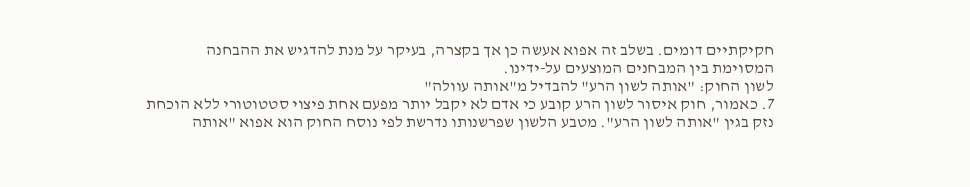חקיקתיים דומים. בשלב זה אפוא אעשה כן אך בקצרה, בעיקר על מנת להדגיש את ההבחנה המסוימת בין המבחנים המוצעים על-ידינו.
לשון החוק: "אותה לשון הרע" להבדיל מ"אותה עוולה"
7. כאמור, חוק איסור לשון הרע קובע כי אדם לא יקבל יותר מפעם אחת פיצוי סטטוטורי ללא הוכחת נזק בגין "אותה לשון הרע". מטבע הלשון שפרשנותו נדרשת לפי נוסח החוק הוא אפוא "אותה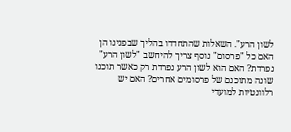לשון הרע". השאלות שהתחדדו בהליך שבפנינו הן האם כל "פרסום" נוסף צריך להיחשב "לשון הרע" נפרדת? האם הוא לשון הרע נפרדת רק כאשר תוכנו שונה מתוכנם של פרסומים אחרים? האם יש רלוונטיות למועדי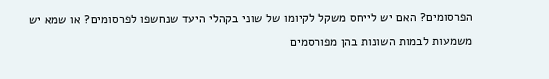הפרסומים? האם יש לייחס משקל לקיומו של שוני בקהלי היעד שנחשפו לפרסומים? או שמא יש משמעות לבמות השונות בהן מפורסמים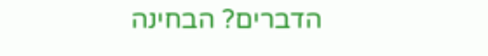הדברים? הבחינה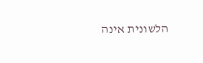הלשונית אינה